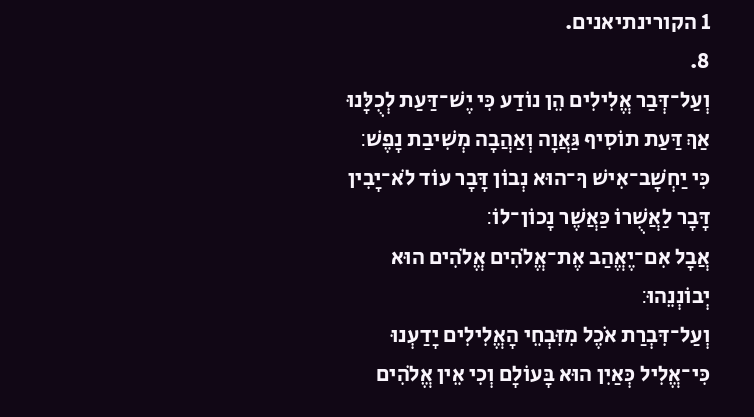1 הקורינתיאנים.
8.
וְעַל־דְּבַר אֱלִילִים הֵן נוֹדַע כִּי יֶשׁ־דַּעַת לְכֻלָּנוּ אַךְ דַּעַת תוֹסִיף גַּאֲוָה וְאַהֲבָה מְשִׁיבַת נָפֶשׁ׃
כִּי יַחְשָׁב־אִישׁ ךִּ־הוּא נְבוֹן דָּבָר עוֹד לֹא־יָבִין דָּבָר לַאֲשֻׁרוֹ כַּאֲשֶׁר נָכוֹן־לוֹ׃
אֲבָל אִם־יֶאֱהַב אֶת־אֱלֹהִים אֱלֹהִים הוּא יְבוֹנְנֵהוּ׃
וְעַל־דִּבְרַת אֹכֶל מִזִּבְחֵי הָאֱלִילִים יָדַעְנוּ כִּי־אֱלִיל כְּאַיִן הוּא בָּעוֹלָם וְכִי אֵין אֱלֹהִים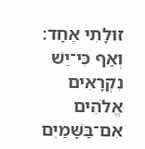זוּלָתִי אֶחָד׃
וְאַף כִּי־יֵשׁ נִקְרָאִים אֱלֹהִים אִם־בַּשָּׁמַיִם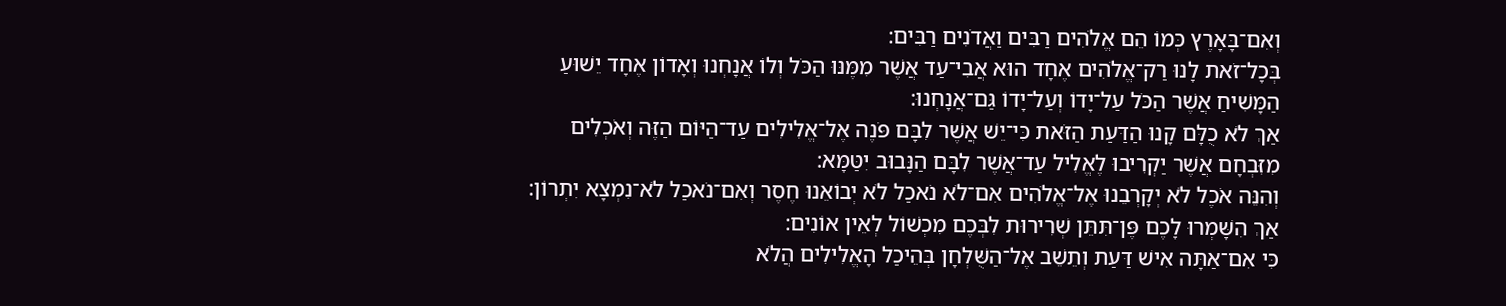וְאִם־בָּאָרֶץ כְּמוֹ הֵם אֱלֹהִים רַבִּים וַאֲדֹנִים רַבִּים׃
בְּכָל־זֹאת לָנוּ רַק־אֱלֹהִים אֶחָד הוּא אֲבִי־עַד אֲשֶׁר מִמֶּנּוּ הַכֹּל וְלוֹ אֲנָחְנוּ וְאָדוֹן אֶחָד יֵשׁוּעַ הַמָּשִׁיחַ אֲשֶׁר הַכֹּל עַל־יָדוֹ וְעַל־יָדוֹ גַּם־אֲנָחְנוּ׃
אַךְ לֹא כֻלָּם קָנוּ הַדַּעַת הַזֹּאת כִּי־יֵשׁ אֲשֶׁר לִבָּם פֹּנֶה אֶל־אֱלִילִים עַד־הַיּוֹם הַזֶּה וְאֹכְלִים מִזִּבְחָם אֲשֶׁר יַקְרִיבוּ לֶאֱלִיל עַד־אֲשֶׁר לִבָּם הַנָּבוּב יִטַּמָּא׃
וְהִנֵּה אֹכֶל לֹא יְקָרְבֵנוּ אֶל־אֱלֹהִים אִם־לֹא נֹאכַל לֹא יְבוֹאֵנוּ חֶסֶר וְאִם־נֹאכַל לֹא־נִמְצָא יִתְרוֹן׃
אַךְ הִשָּׁמְרוּ לָכֶם פֶּן־תִּתֵּן שְׁרִירוּת לִבְּכֶם מִכְשׁוֹל לְאֵין אוֹנִים׃
כִּי אִם־אַתָּה אִישׁ דַּעַת וְתֵשֵׁב אֶל־הַשֻּׁלְחָן בְּהֵיכַל הָאֱלִילִים הֲלֹא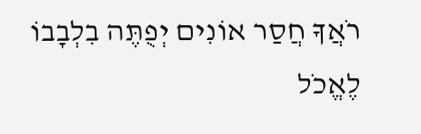רֹאֲךָ חֲסַר אוֹנִים יְפֻתֶּה בִלְבָבוֹ לֶאֱכֹל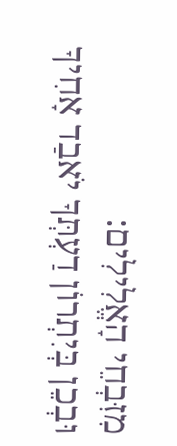מִזִּבְחֵי הָאֱלִילִים׃
וּבְכֵן בְּיִתְרוֹן דַעְתְּךָ יֹאבַד אָחִיךָ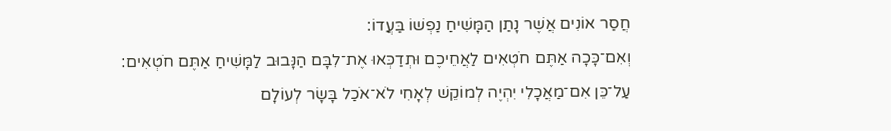חֲסַר אוֹנִים אֲשֶׁר נָתַן הַמָּשִׁיחַ נַפְשׁוֹ בַּעֲדוֹ׃
וְאִם־כָּכָה אַתֶּם חֹטְאִים לַאֲחֵיכֶם וּתְדַכְּאוּ אֶת־לִבָּם הַנָּבוּב לַמָּשִׁיחַ אַתֶּם חֹטְאִים׃
עַל־כֵּן אִם־מַאֲכָלִי יִהְיֶה לְמוֹקֵשׁ לְאָחִי לֹא־אֹכַל בָּשָׂר לְעוֹלָם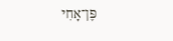פֶּן־אָחִי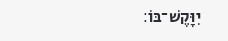יִוָּקֶשׁ־בּוֹ׃